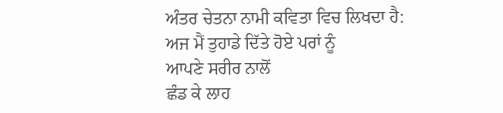ਅੰਤਰ ਚੇਤਨਾ ਨਾਮੀ ਕਵਿਤਾ ਵਿਚ ਲਿਖਦਾ ਹੈ:
ਅਜ ਮੈਂ ਤੁਹਾਡੇ ਦਿੱਤੇ ਹੋਏ ਪਰਾਂ ਨੂੰ
ਆਪਣੇ ਸਰੀਰ ਨਾਲੋਂ
ਛੰਡ ਕੇ ਲਾਹ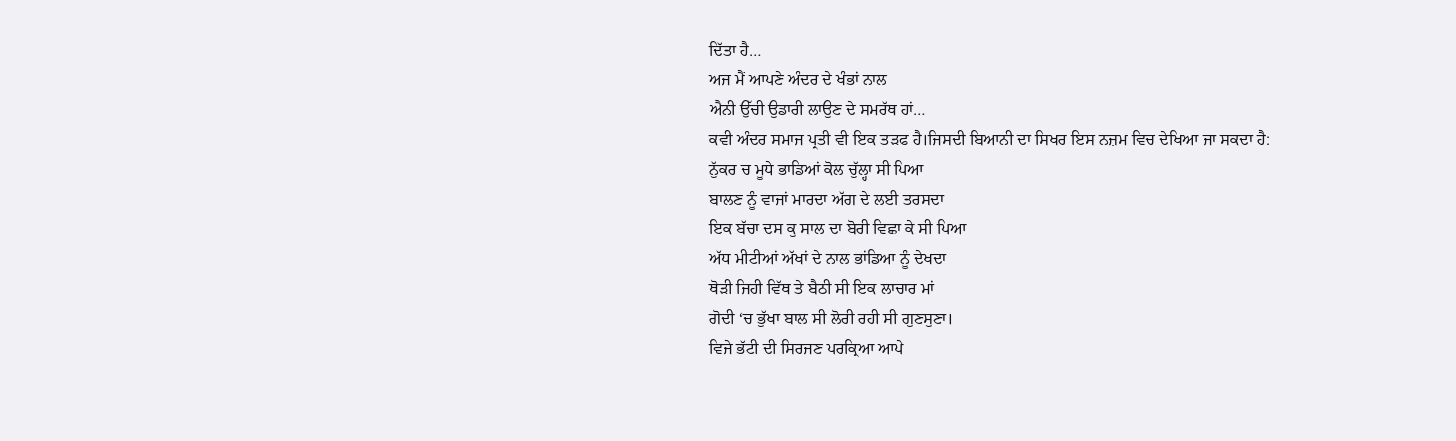ਦਿੱਤਾ ਹੈ…
ਅਜ ਮੈਂ ਆਪਣੇ ਅੰਦਰ ਦੇ ਖੰਭਾਂ ਨਾਲ
ਐਨੀ ਉੱਚੀ ਉਡਾਰੀ ਲਾਉਣ ਦੇ ਸਮਰੱਥ ਹਾਂ…
ਕਵੀ ਅੰਦਰ ਸਮਾਜ ਪ੍ਰਤੀ ਵੀ ਇਕ ਤੜਫ ਹੈ।ਜਿਸਦੀ ਬਿਆਨੀ ਦਾ ਸਿਖਰ ਇਸ ਨਜ਼ਮ ਵਿਚ ਦੇਖਿਆ ਜਾ ਸਕਦਾ ਹੈ:
ਨੁੱਕਰ ਚ ਮੂਧੇ ਭਾਡਿਆਂ ਕੋਲ ਚੁੱਲ੍ਹਾ ਸੀ ਪਿਆ
ਬਾਲਣ ਨੂੰ ਵਾਜਾਂ ਮਾਰਦਾ ਅੱਗ ਦੇ ਲਈ ਤਰਸਦਾ
ਇਕ ਬੱਚਾ ਦਸ ਕੁ ਸਾਲ ਦਾ ਬੋਰੀ ਵਿਛਾ ਕੇ ਸੀ ਪਿਆ
ਅੱਧ ਮੀਟੀਆਂ ਅੱਖਾਂ ਦੇ ਨਾਲ ਭਾਂਡਿਆ ਨੂੰ ਦੇਖਦਾ
ਥੋੜੀ ਜਿਹੀ ਵਿੱਥ ਤੇ ਬੈਠੀ ਸੀ ਇਕ ਲਾਚਾਰ ਮਾਂ
ਗੋਦੀ ‘ਚ ਭੁੱਖਾ ਬਾਲ ਸੀ ਲੋਰੀ ਰਹੀ ਸੀ ਗੁਣਸੁਣਾ।
ਵਿਜੇ ਭੱਟੀ ਦੀ ਸਿਰਜਣ ਪਰਕ੍ਰਿਆ ਆਪੇ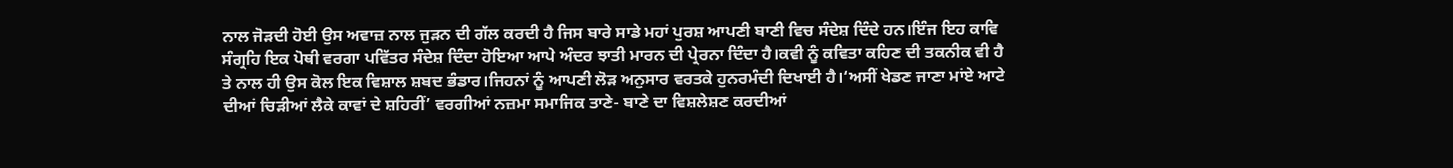ਨਾਲ ਜੋੜਦੀ ਹੋਈ ਉਸ ਅਵਾਜ਼ ਨਾਲ ਜੁੜਨ ਦੀ ਗੱਲ ਕਰਦੀ ਹੈ ਜਿਸ ਬਾਰੇ ਸਾਡੇ ਮਹਾਂ ਪੁਰਸ਼ ਆਪਣੀ ਬਾਣੀ ਵਿਚ ਸੰਦੇਸ਼ ਦਿੰਦੇ ਹਨ।ਇੰਜ ਇਹ ਕਾਵਿ ਸੰਗ੍ਰਹਿ ਇਕ ਪੋਥੀ ਵਰਗਾ ਪਵਿੱਤਰ ਸੰਦੇਸ਼ ਦਿੰਦਾ ਹੋਇਆ ਆਪੇ ਅੰਦਰ ਝਾਤੀ ਮਾਰਨ ਦੀ ਪ੍ਰੇਰਨਾ ਦਿੰਦਾ ਹੈ।ਕਵੀ ਨੂੰ ਕਵਿਤਾ ਕਹਿਣ ਦੀ ਤਕਨੀਕ ਵੀ ਹੈ ਤੇ ਨਾਲ ਹੀ ਉਸ ਕੋਲ ਇਕ ਵਿਸ਼ਾਲ ਸ਼ਬਦ ਭੰਡਾਰ।ਜਿਹਨਾਂ ਨੂੰ ਆਪਣੀ ਲੋੜ ਅਨੁਸਾਰ ਵਰਤਕੇ ਹੁਨਰਮੰਦੀ ਦਿਖਾਈ ਹੈ।‘ਅਸੀਂ ਖੇਡਣ ਜਾਣਾ ਮਾਂਏ ਆਟੇ ਦੀਆਂ ਚਿੜੀਆਂ ਲੈਕੇ ਕਾਵਾਂ ਦੇ ਸ਼ਹਿਰੀਂ’ ਵਰਗੀਆਂ ਨਜ਼ਮਾ ਸਮਾਜਿਕ ਤਾਣੇ- ਬਾਣੇ ਦਾ ਵਿਸ਼ਲੇਸ਼ਣ ਕਰਦੀਆਂ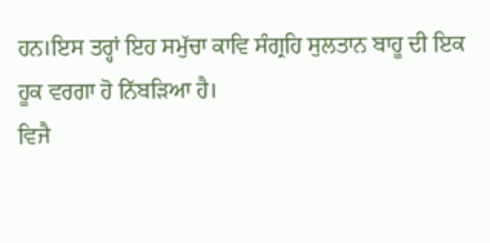ਹਨ।ਇਸ ਤਰ੍ਹਾਂ ਇਹ ਸਮੁੱਚਾ ਕਾਵਿ ਸੰਗ੍ਰਹਿ ਸੁਲਤਾਨ ਬਾਹੂ ਦੀ ਇਕ ਹੂਕ ਵਰਗਾ ਹੋ ਨਿੱਬੜਿਆ ਹੈ।
ਵਿਜੈ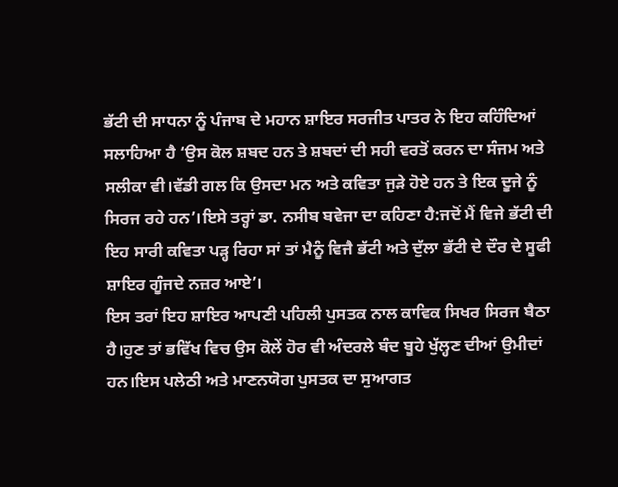ਭੱਟੀ ਦੀ ਸਾਧਨਾ ਨੂੰ ਪੰਜਾਬ ਦੇ ਮਹਾਨ ਸ਼ਾਇਰ ਸਰਜੀਤ ਪਾਤਰ ਨੇ ਇਹ ਕਹਿੰਦਿਆਂ ਸਲਾਹਿਆ ਹੈ ‘ਉਸ ਕੋਲ ਸ਼ਬਦ ਹਨ ਤੇ ਸ਼ਬਦਾਂ ਦੀ ਸਹੀ ਵਰਤੋਂ ਕਰਨ ਦਾ ਸੰਜਮ ਅਤੇ ਸਲੀਕਾ ਵੀ।ਵੱਡੀ ਗਲ ਕਿ ਉਸਦਾ ਮਨ ਅਤੇ ਕਵਿਤਾ ਜੁੜੇ ਹੋਏ ਹਨ ਤੇ ਇਕ ਦੂਜੇ ਨੂੰ ਸਿਰਜ ਰਹੇ ਹਨ’।ਇਸੇ ਤਰ੍ਹਾਂ ਡਾ. ਨਸੀਬ ਬਵੇਜਾ ਦਾ ਕਹਿਣਾ ਹੈ:ਜਦੋਂ ਮੈਂ ਵਿਜੇ ਭੱਟੀ ਦੀ ਇਹ ਸਾਰੀ ਕਵਿਤਾ ਪੜ੍ਹ ਰਿਹਾ ਸਾਂ ਤਾਂ ਮੈਨੂੰ ਵਿਜੈ ਭੱਟੀ ਅਤੇ ਦੁੱਲਾ ਭੱਟੀ ਦੇ ਦੌਰ ਦੇ ਸੂਫੀ ਸ਼ਾਇਰ ਗੂੰਜਦੇ ਨਜ਼ਰ ਆਏ’।
ਇਸ ਤਰਾਂ ਇਹ ਸ਼ਾਇਰ ਆਪਣੀ ਪਹਿਲੀ ਪੁਸਤਕ ਨਾਲ ਕਾਵਿਕ ਸਿਖਰ ਸਿਰਜ ਬੈਠਾ ਹੈ।ਹੁਣ ਤਾਂ ਭਵਿੱਖ ਵਿਚ ਉਸ ਕੋਲੇਂ ਹੋਰ ਵੀ ਅੰਦਰਲੇ ਬੰਦ ਬੂਹੇ ਖੁੱਲ੍ਹਣ ਦੀਆਂ ਉਮੀਦਾਂ ਹਨ।ਇਸ ਪਲੇਠੀ ਅਤੇ ਮਾਣਨਯੋਗ ਪੁਸਤਕ ਦਾ ਸੁਆਗਤ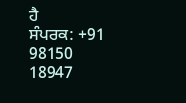ਹੈ
ਸੰਪਰਕ: +91 98150 18947